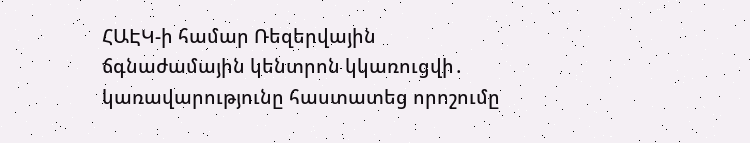ՀԱԷԿ-ի համար Ռեզերվային ճգնաժամային կենտրոն կկառուցվի․ կառավարությունը հաստատեց որոշումը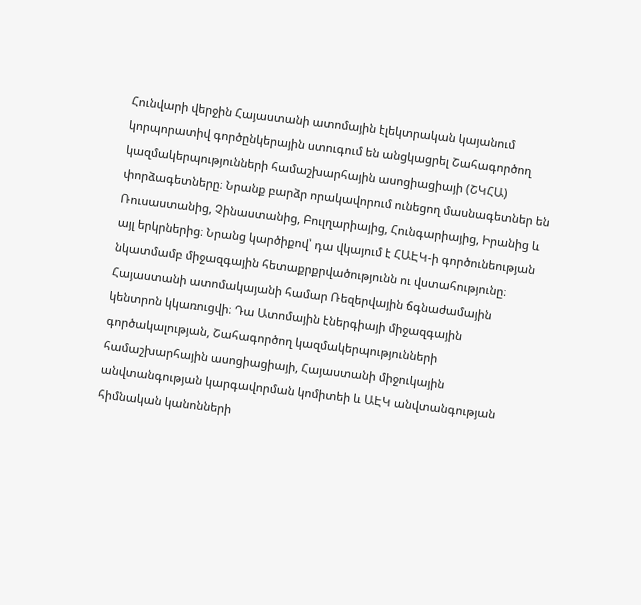Հունվարի վերջին Հայաստանի ատոմային էլեկտրական կայանում կորպորատիվ գործընկերային ստուգում են անցկացրել Շահագործող կազմակերպությունների համաշխարհային ասոցիացիայի (ՇԿՀԱ) փորձագետները։ Նրանք բարձր որակավորում ունեցող մասնագետներ են Ռուսաստանից, Չինաստանից, Բուլղարիայից, Հունգարիայից, Իրանից և այլ երկրներից։ Նրանց կարծիքով՝ դա վկայում է ՀԱԷԿ-ի գործունեության նկատմամբ միջազգային հետաքրքրվածությունն ու վստահությունը։
Հայաստանի ատոմակայանի համար Ռեզերվային ճգնաժամային կենտրոն կկառուցվի։ Դա Ատոմային էներգիայի միջազգային գործակալության, Շահագործող կազմակերպությունների համաշխարհային ասոցիացիայի, Հայաստանի միջուկային անվտանգության կարգավորման կոմիտեի և ԱԷԿ անվտանգության հիմնական կանոնների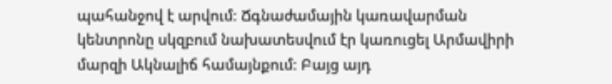պահանջով է արվում։ Ճգնաժամային կառավարման կենտրոնը սկզբում նախատեսվում էր կառուցել Արմավիրի մարզի Ակնալիճ համայնքում։ Բայց այդ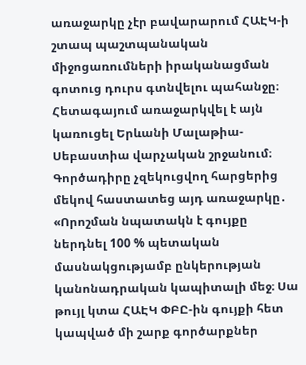առաջարկը չէր բավարարում ՀԱԷԿ-ի շտապ պաշտպանական միջոցառումների իրականացման գոտուց դուրս գտնվելու պահանջը։ Հետագայում առաջարկվել է այն կառուցել Երևանի Մալաթիա-Սեբաստիա վարչական շրջանում։ Գործադիրը չզեկուցվող հարցերից մեկով հաստատեց այդ առաջարկը․
«Որոշման նպատակն է գույքը ներդնել 100 % պետական մասնակցությամբ ընկերության կանոնադրական կապիտալի մեջ։ Սա թույլ կտա ՀԱԷԿ ՓԲԸ-ին գույքի հետ կապված մի շարք գործարքներ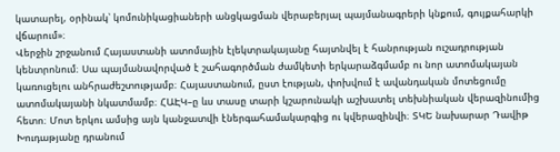կատարել, օրինակ՝ կոմունիկացիաների անցկացման վերաբերյալ պայմանագրերի կնքում, գույքահարկի վճարում»։
Վերջին շրջանում Հայաստանի ատոմային էլեկտրակայանը հայտնվել է հանրության ուշադրության կենտրոնում։ Սա պայմանավորված է շահագործման ժամկետի երկարաձգմամբ ու նոր ատոմակայան կառուցելու անհրաժեշտությամբ։ Հայաստանում, ըստ էության, փոխվում է ավանդական մոտեցումը ատոմակայանի նկատմամբ։ ՀԱԷԿ–ը ևս տասը տարի կշարունակի աշխատել տեխնիական վերազինումից հետո։ Մոտ երկու ամսից այն կանջատվի էներգահամակարգից ու կվերազինվի։ ՏԿԵ նախարար Դավիթ Խուդաթյանը դրանում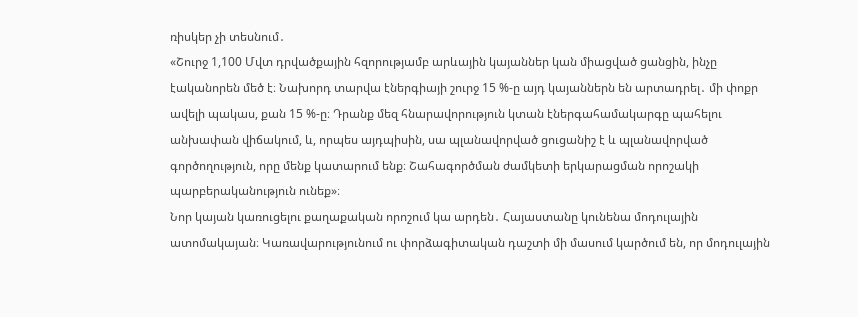ռիսկեր չի տեսնում․
«Շուրջ 1,100 Մվտ դրվածքային հզորությամբ արևային կայաններ կան միացված ցանցին, ինչը էականորեն մեծ է։ Նախորդ տարվա էներգիայի շուրջ 15 %-ը այդ կայաններն են արտադրել․ մի փոքր ավելի պակաս, քան 15 %-ը։ Դրանք մեզ հնարավորություն կտան էներգահամակարգը պահելու անխափան վիճակում, և, որպես այդպիսին, սա պլանավորված ցուցանիշ է և պլանավորված գործողություն, որը մենք կատարում ենք։ Շահագործման ժամկետի երկարացման որոշակի պարբերականություն ունեք»։
Նոր կայան կառուցելու քաղաքական որոշում կա արդեն․ Հայաստանը կունենա մոդուլային ատոմակայան։ Կառավարությունում ու փորձագիտական դաշտի մի մասում կարծում են, որ մոդուլային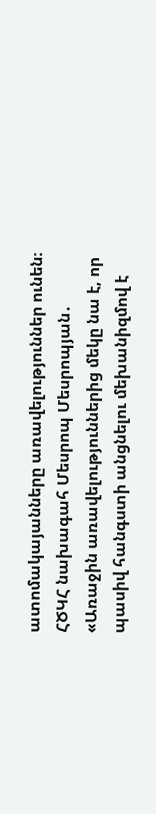ատոմակայանները առավելություններ ունեն։
ՀԾԿՀ նախագահ Մեսրոպ Մեսրոպյան․
«Առաջին առավելություններից մեկը նա է, որ պասիվ հանգստի անցնելու մեխանիզմով է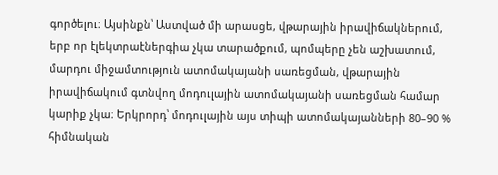գործելու։ Այսինքն՝ Աստված մի արասցե, վթարային իրավիճակներում, երբ որ էլեկտրաէներգիա չկա տարածքում, պոմպերը չեն աշխատում, մարդու միջամտություն ատոմակայանի սառեցման, վթարային իրավիճակում գտնվող մոդուլային ատոմակայանի սառեցման համար կարիք չկա։ Երկրորդ՝ մոդուլային այս տիպի ատոմակայանների 80–90 % հիմնական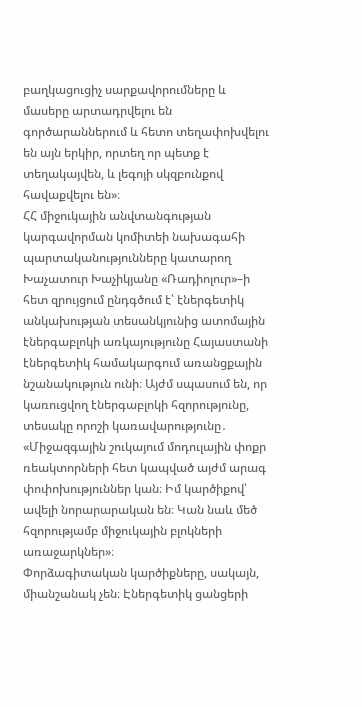բաղկացուցիչ սարքավորումները և մասերը արտադրվելու են գործարաններում և հետո տեղափոխվելու են այն երկիր, որտեղ որ պետք է տեղակայվեն, և լեգոյի սկզբունքով հավաքվելու են»։
ՀՀ միջուկային անվտանգության կարգավորման կոմիտեի նախագահի պարտականությունները կատարող Խաչատուր Խաչիկյանը «Ռադիոլուր»–ի հետ զրույցում ընդգծում է՝ էներգետիկ անկախության տեսանկյունից ատոմային էներգաբլոկի առկայությունը Հայաստանի էներգետիկ համակարգում առանցքային նշանակություն ունի։ Այժմ սպասում են, որ կառուցվող էներգաբլոկի հզորությունը, տեսակը որոշի կառավարությունը․
«Միջազգային շուկայում մոդուլային փոքր ռեակտորների հետ կապված այժմ արագ փոփոխություններ կան։ Իմ կարծիքով՝ ավելի նորարարական են։ Կան նաև մեծ հզորությամբ միջուկային բլոկների առաջարկներ»։
Փորձագիտական կարծիքները, սակայն, միանշանակ չեն։ Էներգետիկ ցանցերի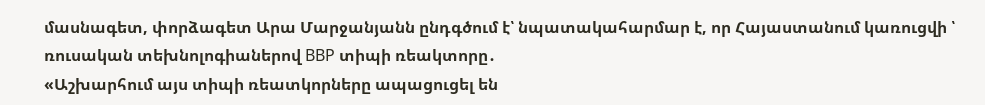մասնագետ, փորձագետ Արա Մարջանյանն ընդգծում է՝ նպատակահարմար է, որ Հայաստանում կառուցվի ՝ ռուսական տեխնոլոգիաներով ВВР տիպի ռեակտորը․
«Աշխարհում այս տիպի ռեատկորները ապացուցել են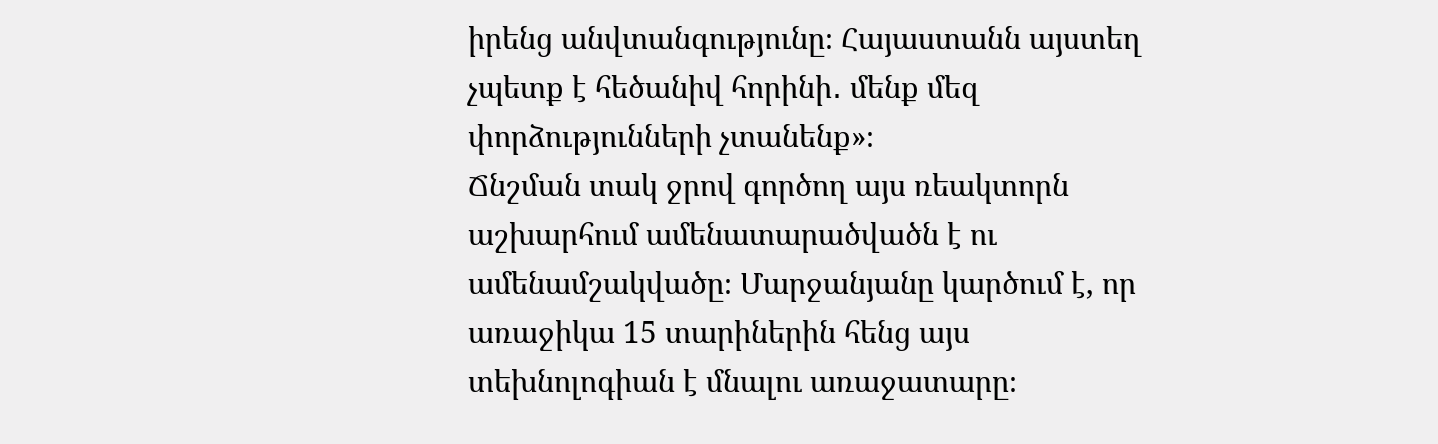իրենց անվտանգությունը։ Հայաստանն այստեղ չպետք է հեծանիվ հորինի․ մենք մեզ փորձությունների չտանենք»։
Ճնշման տակ ջրով գործող այս ռեակտորն աշխարհում ամենատարածվածն է ու ամենամշակվածը։ Մարջանյանը կարծում է, որ առաջիկա 15 տարիներին հենց այս տեխնոլոգիան է մնալու առաջատարը։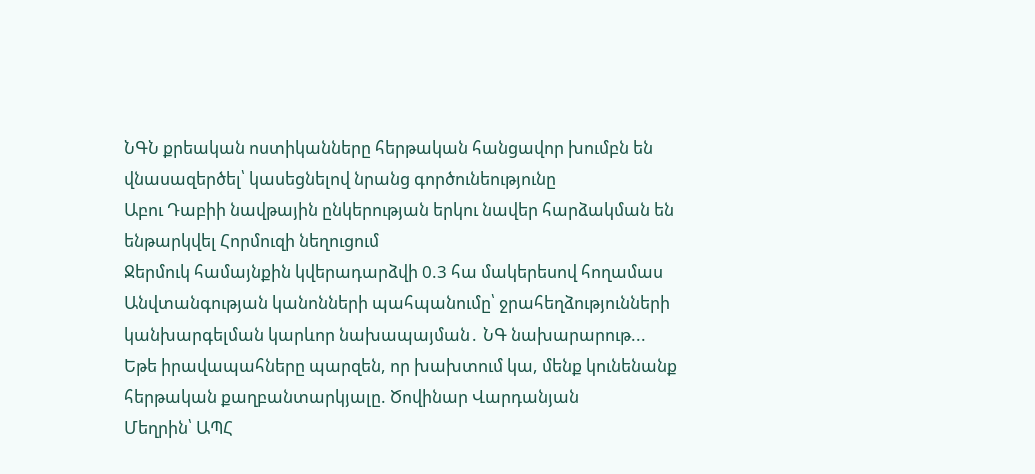ՆԳՆ քրեական ոստիկանները հերթական հանցավոր խումբն են վնասազերծել՝ կասեցնելով նրանց գործունեությունը
Աբու Դաբիի նավթային ընկերության երկու նավեր հարձակման են ենթարկվել Հորմուզի նեղուցում
Ջերմուկ համայնքին կվերադարձվի 0.3 հա մակերեսով հողամաս
Անվտանգության կանոնների պահպանումը՝ ջրահեղձությունների կանխարգելման կարևոր նախապայման․ ՆԳ նախարարութ...
Եթե իրավապահները պարզեն, որ խախտում կա, մենք կունենանք հերթական քաղբանտարկյալը. Ծովինար Վարդանյան
Մեղրին՝ ԱՊՀ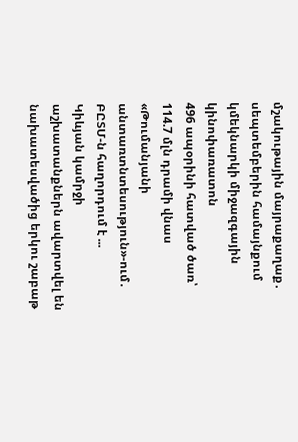մշակութային մայրաքաղաք․ սեպտեմբերին համայնքում կմեկնարկի միջազգային կինոփառատոն
496 ապօրինի հատված ծառ՝ 114.7 մլն դրամի վնաս «Թումանյանի անտառտնտեսություն»-ում․ ԲԸՏՄ-ն հաղորդում է ...
Կիևյան կամրջի աշխատանքներն ավարտվել են նախատեսվածից երկու շաբաթ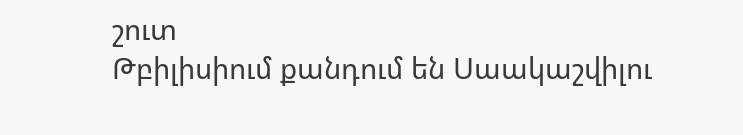շուտ
Թբիլիսիում քանդում են Սաակաշվիլու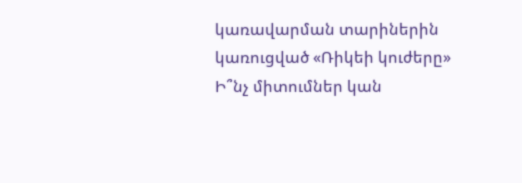կառավարման տարիներին կառուցված «Ռիկեի կուժերը»
Ի՞նչ միտումներ կան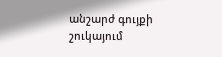անշարժ գույքի շուկայում